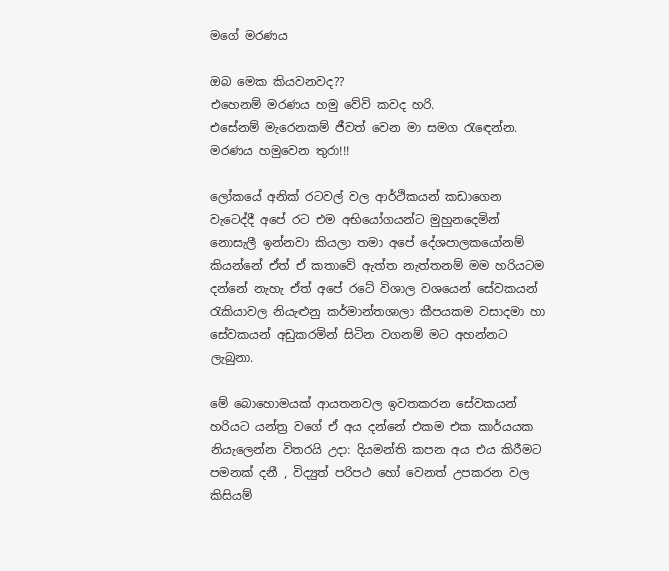මගේ මරණය

ඔබ මෙක කියවනවද??
එහෙනම් මරණය හමු වේවි කවද හරි.
එසේනම් මැරෙනකම් ජීවත් වෙන මා සමග රැඳෙන්න.
මරණය හමුවෙන තුරා!!!

ලෝකයේ අනික් රටවල් වල ආර්ථිකයන් කඩාගෙන වැටෙද්දී අපේ රට එම අභියෝගයන්ට මුහුනදෙමින් නොසැලී ඉන්නවා කියලා තමා අපේ දේශපාලකයෝනම් කියන්නේ ඒත් ඒ කතාවේ ඇත්ත නැත්තනම් මම හරියටම දන්නේ නැහැ ඒත් අපේ රටේ විශාල වශයෙන් සේවකයන් රැකියාවල නියැළුනු කර්මාන්තශාලා කීපයකම වසාදමා හා සේවකයන් අඩුකරමින් සිටින වගනම් මට අහන්නට ලැබුනා.

මේ බොහොමයක් ආයතනවල ඉවතකරන සේවකයන් හරියට යන්ත්‍ර වගේ ඒ අය දන්නේ එකම එක කාර්යයක නියැලෙන්න විතරයි උදා: දියමන්ති කපන අය එය කිරීමට පමනක් දනී , විද්‍යුත් පරිපථ හෝ වෙනත් උපකරන වල කිසියම්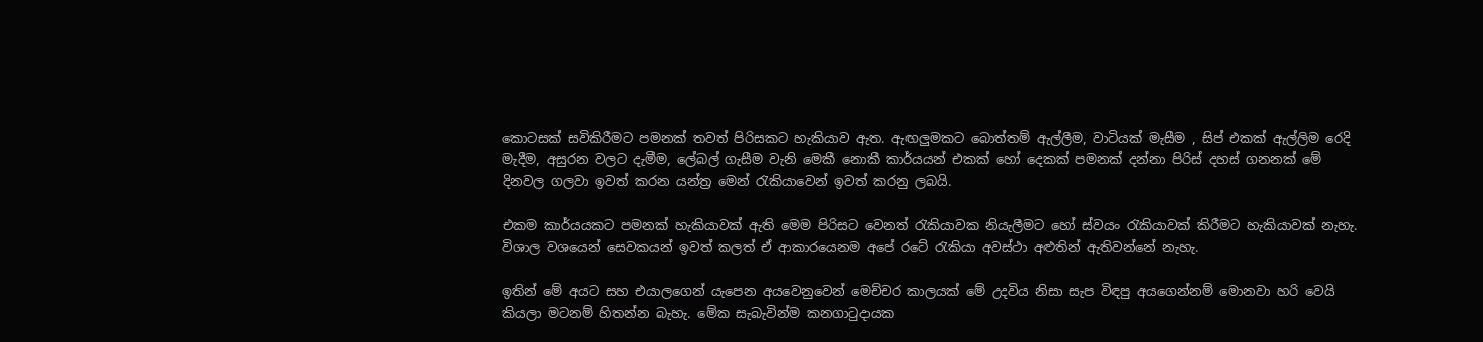කොටසක් සවිකිරීමට පමනක් තවත් පිරිසකට හැකියාව ඇත. ඇඟලුමකට බොත්තම් ඇල්ලීම, වාටියක් මැසීම , සිප් එකක් ඇල්ලිම රෙදි මැදීම, අසුරන වලට දැමීම, ලේබල් ගැසීම වැනි මෙකී නොකී කාර්යයන් එකක් හෝ දෙකක් පමනක් දන්නා පිරිස් දහස් ගනනක් මේ දිනවල ගලවා ඉවත් කරන යන්ත්‍ර මෙන් රැකියාවෙන් ඉවත් කරනු ලබයි.

එකම කාර්යයකට පමනක් හැකියාවක් ඇති මෙම පිරිසට වෙනත් රැකියාවක නියැලීමට හෝ ස්වයං රැකියාවක් කිරීමට හැකියාවක් නැහැ. විශාල වශයෙන් සෙවකයන් ඉවත් කලත් ඒ ආකාරයෙනම අපේ රටේ රැකියා අවස්ථා අළුතින් ඇතිවන්නේ නැහැ.

ඉතින් මේ අයට සහ එයාලගෙන් යැපෙන අයවෙනුවෙන් මෙච්චර කාලයක් මේ උදවිය නිසා සැප විඳපු අයගෙන්නම් මොනවා හරි වෙයි කියලා මටනම් හිතන්න බැහැ. මේක සැබැවින්ම කනගාටුදායක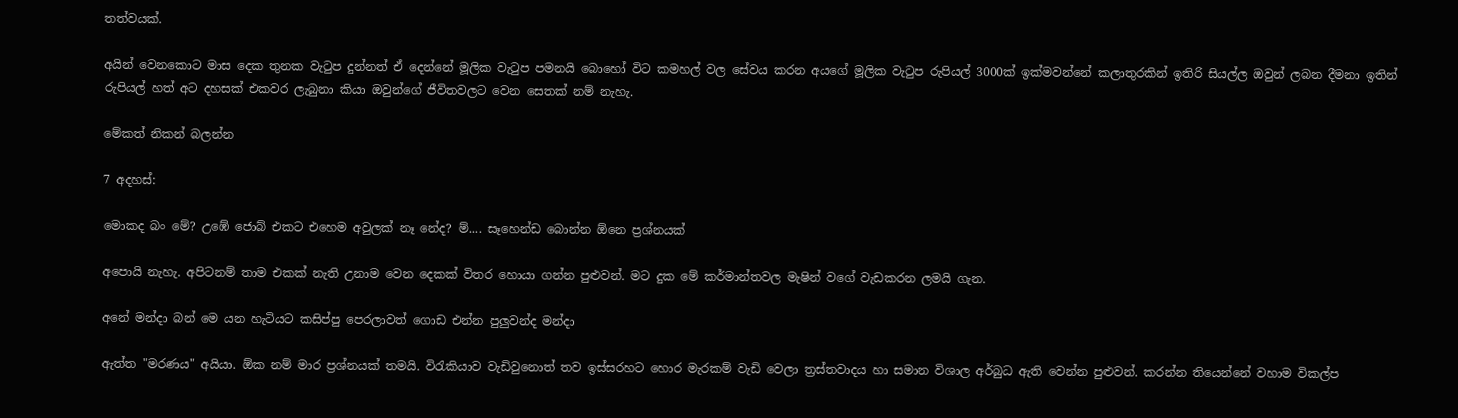තත්වයක්.

අයින් වෙනකොට මාස දෙක තුනක වැටුප දුන්නත් ඒ දෙන්නේ මූලික වැටුප පමනයි බොහෝ විට කමහල් වල සේවය කරන අයගේ මූලික වැටුප රුපියල් 3000ක් ඉක්මවන්නේ කලාතුරකින් ඉතිරි සියල්ල ඔවුන් ලබන දීමනා ඉතින් රුපියල් හත් අට දහසක් එකවර ලැබුනා කියා ඔවුන්ගේ ජීවිතවලට වෙන සෙතක් නම් නැහැ.

මේකත් නිකන් බලන්න

7 අදහස්:

මොකද බං මේ? උඹේ ජොබ් එකට එහෙම අවුලක් නෑ නේද? ම්.... සෑහෙන්ඩ බොන්න ඕනෙ ප්‍රශ්නයක්

අපොයි නැහැ. අපිටනම් තාම එකක් නැති උනාම වෙන දෙකක් විතර හොයා ගන්න පුළුවන්. මට දුක මේ කර්මාන්තවල මැෂින් වගේ වැඩකරන ලමයි ගැන.

අනේ මන්දා බන් මෙ යන හැටියට කසිප්පු පෙරලාවත් ගොඩ එන්න පුලුවන්ද මන්දා

ඇත්ත "මරණය" අයියා. ඕක නම් මාර ප්‍රශ්නයක් තමයි. විරැකියාව වැඩිවුනොත් තව ඉස්සරහට හොර මැරකම් වැඩි වෙලා ත්‍රස්තවාදය හා සමාන විශාල අර්බුධ ඇති වෙන්න පුළුවන්. කරන්න තියෙන්නේ වහාම විකල්ප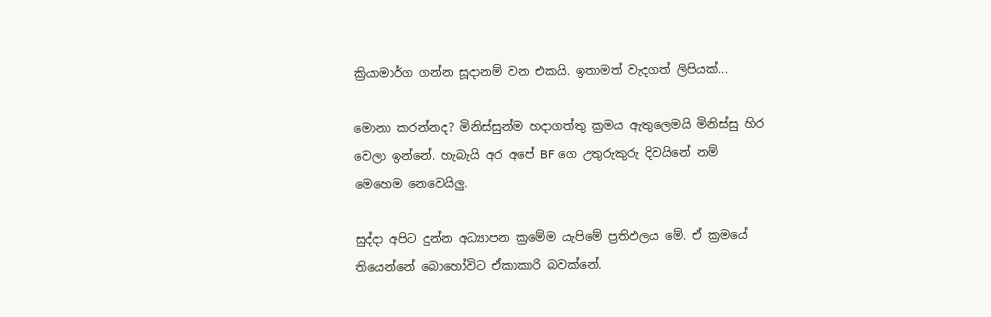ක්‍රියාමාර්ග ගන්න සූදානම් වන එකයි. ඉතාමත් වැදගත් ලිපියක්...

මොනා කරන්නද? මිනිස්සුන්ම හදාගත්තු ක්‍රමය ඇතුලෙමයි මිනිස්සු හිර වෙලා ඉන්නේ. හැබැයි අර අපේ BF ගෙ උතුරුකුරු දිවයිනේ නම් මෙහෙම නෙවෙයිලු.

සුද්දා අපිට දුන්න අධ්‍යාපන ක්‍රමේම යැපිමේ ප්‍රතිඵලය මේ. ඒ ක්‍රමයේ තියෙන්නේ බොහෝවිට ඒකාකාරි බවක්නේ.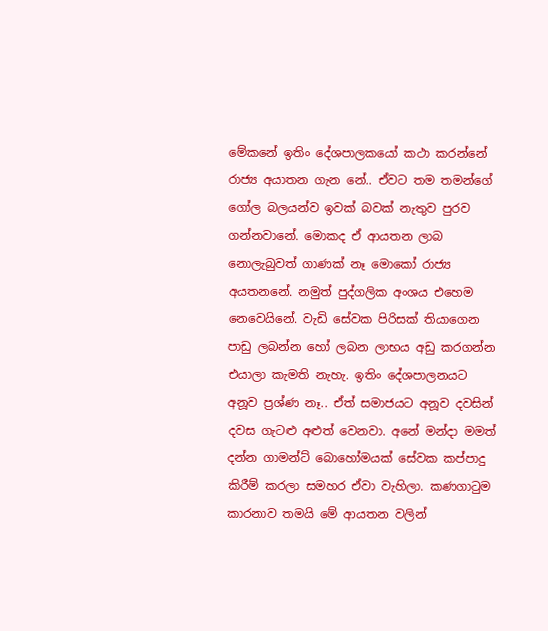මේකනේ ඉතිං දේශපාලකයෝ කථා කරන්නේ රාජ්‍ය අයාතන ගැන නේ.. ඒවට තම තමන්ගේ ගෝල බලයන්ව ඉවක් බවක් නැතුව පුරව ගන්නවානේ. මොකද ඒ ආයතන ලාබ නොලැබුවත් ගාණක් නෑ මොකෝ රාජ්‍ය අයතනනේ. නමුත් පුද්ගලික අංශය එහෙම නෙවෙයිනේ. වැඩි සේවක පිරිසක් තියාගෙන පාඩු ලබන්න හෝ ලබන ලාභය අඩු කරගන්න එයාලා කැමති නැහැ. ඉතිං දේශපාලනයට අනූව ප්‍රශ්ණ නෑ.. ඒත් සමාජයට අනූව දවසින් දවස ගැටළු අළුත් වෙනවා. අනේ මන්දා මමත් දන්න ගාමන්ට් බොහෝමයක් සේවක කප්පාදු කිරීම් කරලා සමහර ‍ඒවා වැහිලා. කණගාටුම කාරනාව තමයි මේ ආයතන වලින්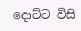දොට්ට විසි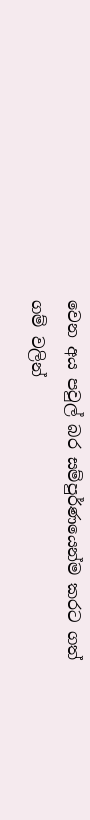වෙන අය පවුල් බර සම්පුර්ණයෙන්ම කරට ගත් ගම් වලින්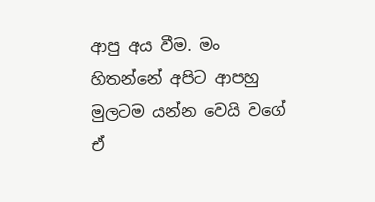ආපු අය වීම. මං හිතන්නේ අපිට ආපහු මුලටම යන්න වෙයි වගේ ඒ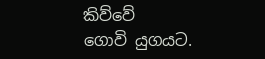කිව්වේ ගොවි ‍යුගයට.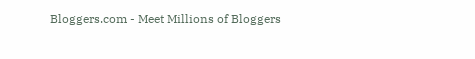Bloggers.com - Meet Millions of Bloggers